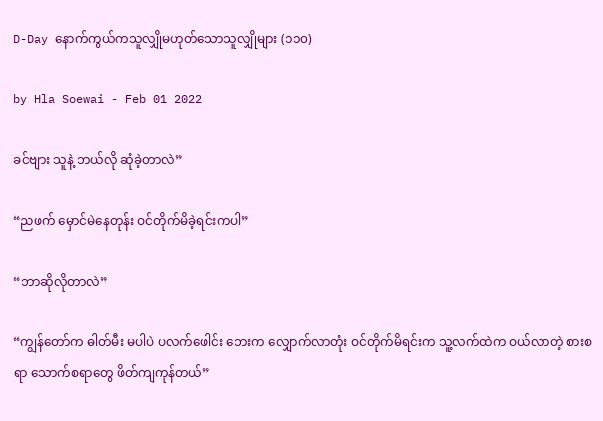D-Day နောက်ကွယ်ကသူလျှိုမဟုတ်သောသူလျှိုများ (၁၁၀)

by Hla Soewai - Feb 01 2022

ခင်ဗျား သူနဲ့ ဘယ်လို ဆုံခဲ့တာလဲ”

“ညဖက် မှောင်မဲနေတုန်း ဝင်တိုက်မိခဲ့ရင်းကပါ”

“ဘာဆိုလိုတာလဲ”

“ကျွန်တော်က ဓါတ်မီး မပါပဲ ပလက်ဖေါင်း ဘေးက လျှောက်လာတုံး ဝင်တိုက်မိရင်းက သူ့လက်ထဲက ဝယ်လာတဲ့ စားစရာ သောက်စရာတွေ ဖိတ်ကျကုန်တယ်”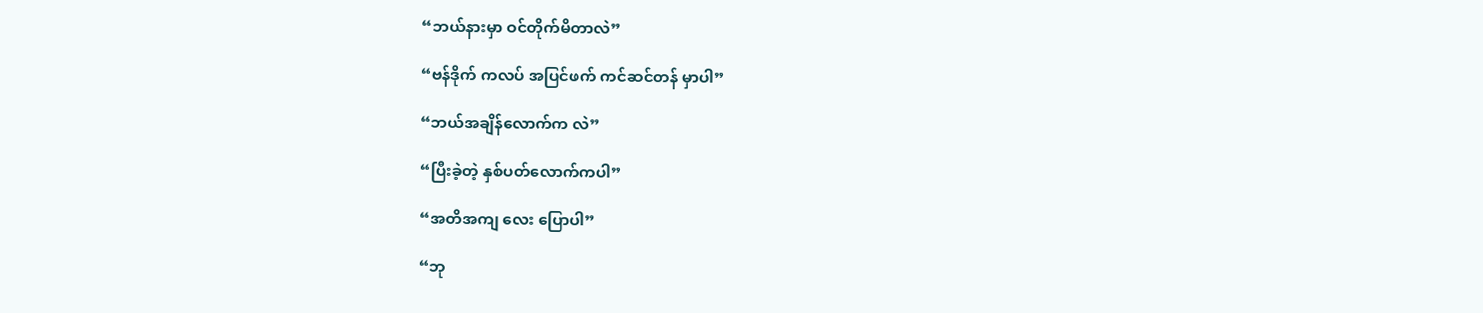“ဘယ်နားမှာ ဝင်တိုက်မိတာလဲ”

“ဗန်ဒိုက် ကလပ် အပြင်ဖက် ကင်ဆင်တန် မှာပါ”

“ဘယ်အချိန်လောက်က လဲ”

“ပြီးခဲ့တဲ့ နှစ်ပတ်လောက်ကပါ”

“အတိအကျ လေး ပြောပါ”

“ဘု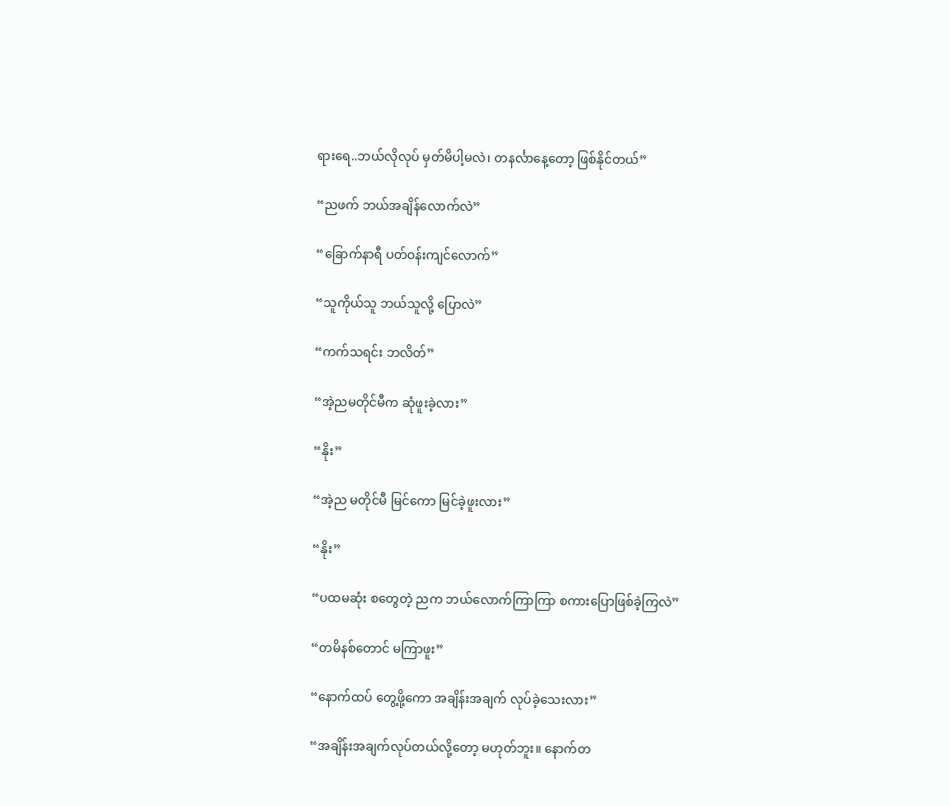ရားရေ..ဘယ်လိုလုပ် မှတ်မိပါ့မလဲ၊ တနင်္လာနေ့တော့ ဖြစ်နိုင်တယ်”

“ညဖက် ဘယ်အချိန်လောက်လဲ”

“ခြောက်နာရီ ပတ်ဝန်းကျင်လောက်”

“သူကိုယ်သူ ဘယ်သူလို့ ပြောလဲ”

“ကက်သရင်း ဘလိတ်”

“အဲ့ညမတိုင်မီက ဆုံဖူးခဲ့လား”

“နိုး”

“အဲ့ည မတိုင်မီ မြင်ကော မြင်ခဲ့ဖူးလား”

“နိုး”

“ပထမဆုံး စတွေတဲ့ ညက ဘယ်လောက်ကြာကြာ စကားပြောဖြစ်ခဲ့ကြလဲ”

“တမိနစ်တောင် မကြာဖူး”

“နောက်ထပ် တွေ့ဖို့ကော အချိန်းအချက် လုပ်ခဲ့သေးလား”

“အချိန်းအချက်လုပ်တယ်လို့တော့ မဟုတ်ဘူး။ နောက်တ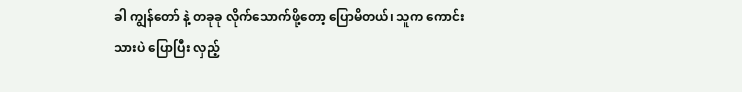ခါ ကျွန်တော် နဲ့ တခုခု လိုက်သောက်ဖို့တော့ ပြောမိတယ်၊ သူက ကောင်းသားပဲ ပြောပြီး လှည့်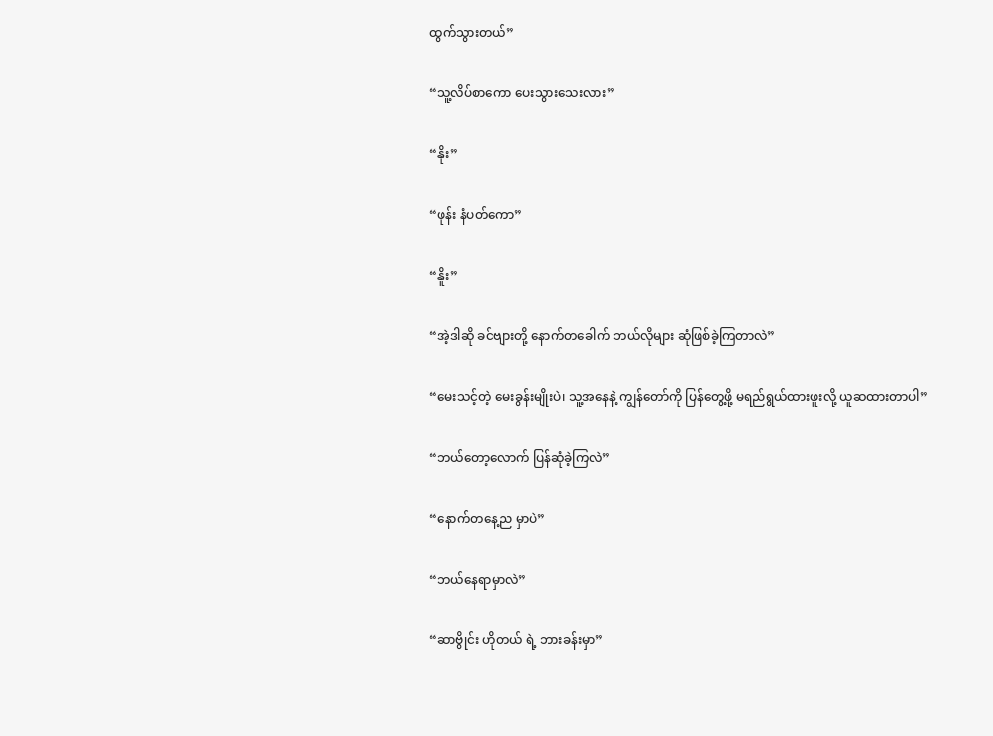ထွက်သွားတယ်”

“သူ့လိပ်စာကော ပေးသွားသေးလား”

“နိုး”

“ဖုန်း နံပတ်ကော”

“နိူး”

“အဲ့ဒါဆို ခင်ဗျားတို့ နောက်တခေါက် ဘယ်လိုများ ဆုံဖြစ်ခဲ့ကြတာလဲ”

“မေးသင့်တဲ့ မေးခွန်းမျိုးပဲ၊ သူ့အနေနဲ့ ကျွန်တော်ကို ပြန်တွေ့ဖို့ မရည်ရွယ်ထားဖူးလို့ ယူဆထားတာပါ”

“ဘယ်တော့လောက် ပြန်ဆုံခဲ့ကြလဲ”

“နောက်တနေ့ည မှာပဲ”

“ဘယ်နေရာမှာလဲ”

“ဆာဗွိုင်း ဟိုတယ် ရဲ့ ဘားခန်းမှာ”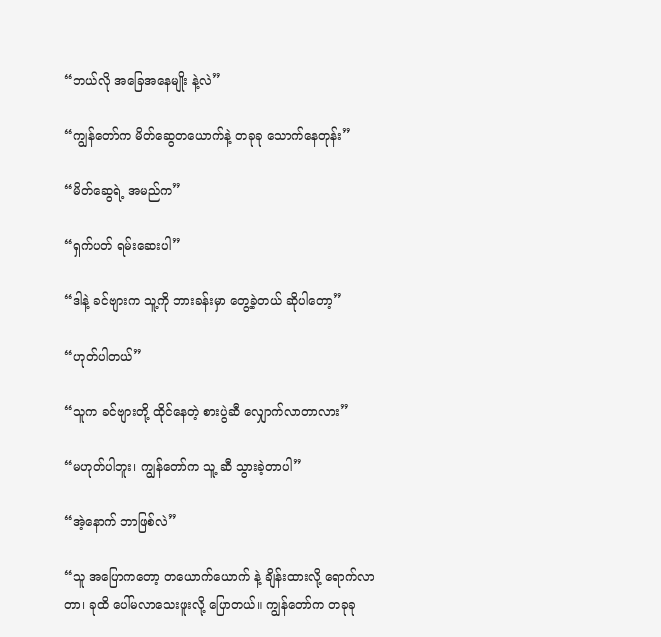“ဘယ်လို အခြေအနေမျိုး နဲ့လဲ”

“ကျွန်တော်က မိတ်ဆွေတယောက်နဲ့ တခုခု သောက်နေတုန်း”

“မိတ်ဆွေရဲ့ အမည်က”

“ရှက်ပတ် ရမ်းဆေးပါ”

“ဒါနဲ့ ခင်ဗျားက သူ့ကို ဘားခန်းမှာ တွေ့ခဲ့တယ် ဆိုပါတော့”

“ဟုတ်ပါတယ်”

“သူက ခင်ဗျားတို့ ထိုင်နေတဲ့ စားပွဲဆီ လျှောက်လာတာလား”

“မဟုတ်ပါဘူး၊ ကျွန်တော်က သူ့ ဆီ သွားခဲ့တာပါ”

“အဲ့နောက် ဘာဖြစ်လဲ”

“သူ အပြောကတော့ တယောက်ယောက် နဲ့ ချိန်းထားလို့ ရောက်လာတာ၊ ခုထိ ပေါ်မလာသေးဖူးလို့ ပြောတယ်။ ကျွန်တော်က တခုခု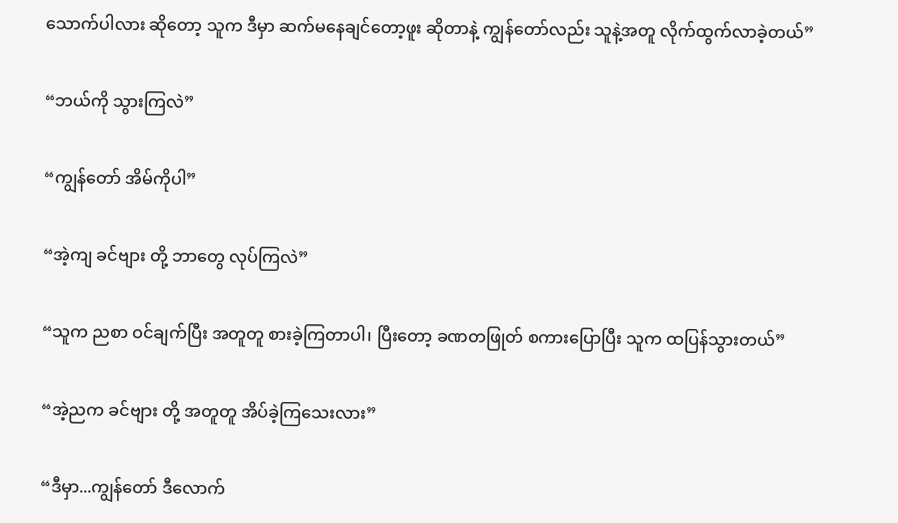သောက်ပါလား ဆိုတော့ သူက ဒီမှာ ဆက်မနေချင်တော့ဖူး ဆိုတာနဲ့ ကျွန်တော်လည်း သူနဲ့အတူ လိုက်ထွက်လာခဲ့တယ်”

“ဘယ်ကို သွားကြလဲ”

“ကျွန်တော် အိမ်ကိုပါ”

“အဲ့ကျ ခင်ဗျား တို့ ဘာတွေ လုပ်ကြလဲ”

“သူက ညစာ ဝင်ချက်ပြီး အတူတူ စားခဲ့ကြတာပါ၊ ပြီးတော့ ခဏတဖြုတ် စကားပြောပြီး သူက ထပြန်သွားတယ်”

“အဲ့ညက ခင်ဗျား တို့ အတူတူ အိပ်ခဲ့ကြသေးလား”

“ဒီမှာ...ကျွန်တော် ဒီလောက်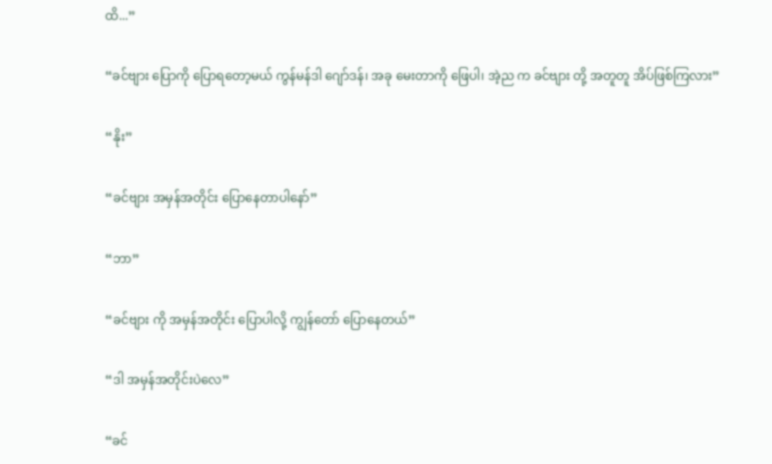ထိ...”

“ခင်ဗျား ပြောကို ပြောရတော့မယ် ကွန်မန်ဒါ ဂျော်ဒန်၊ အခု မေးတာကို ဖြေပါ၊ အဲ့ည က ခင်ဗျား တို့ အတူတူ အိပ်ဖြစ်ကြလား”

“နိုး”

“ခင်ဗျား အမှန်အတိုင်း ပြောနေတာပါနော်”

“ဘာ”

“ခင်ဗျား ကို အမှန်အတိုင်း ပြောပါလို့ ကျွန်တော် ပြောနေတယ်”

“ဒါ အမှန်အတိုင်းပဲလေ”

“ခင်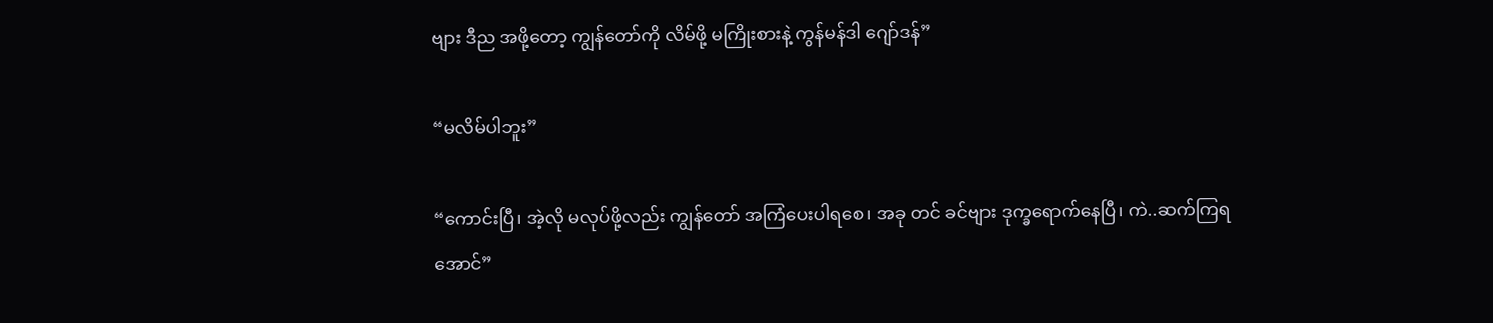ဗျား ဒီည အဖို့တော့ ကျွန်တော်ကို လိမ်ဖို့ မကြိုးစားနဲ့ ကွန်မန်ဒါ ဂျော်ဒန်”

“မလိမ်ပါဘူး”

“ကောင်းပြီ၊ အဲ့လို မလုပ်ဖို့လည်း ကျွန်တော် အကြံပေးပါရစေ၊ အခု တင် ခင်ဗျား ဒုက္ခရောက်နေပြီ၊ ကဲ..ဆက်ကြရအောင်”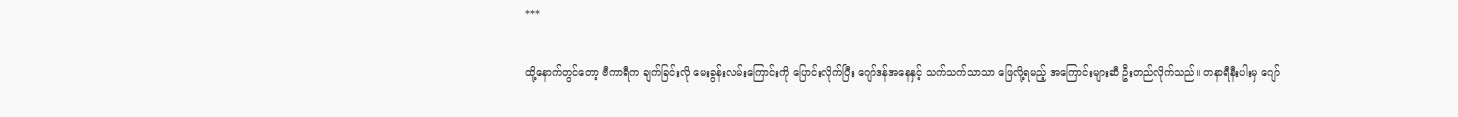***

ထို့နောက်တွင်တော့ ဗီကာရီက ချက်ခြင်းလို မေးခွန်းလမ်းကြောင်းကို ပြောင်းလိုက်ပြီး ဂျော်ဒန်အနေနှင့် သက်သက်သာသာ ဖြေလို့ရမည့် အကြောင်းများဆီ ဦးတည်လိုက်သည်။ တနာရီနီးပါးမှ ဂျော်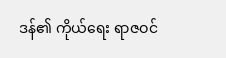ဒန်၏ ကိုယ်ရေး ရာဇဝင်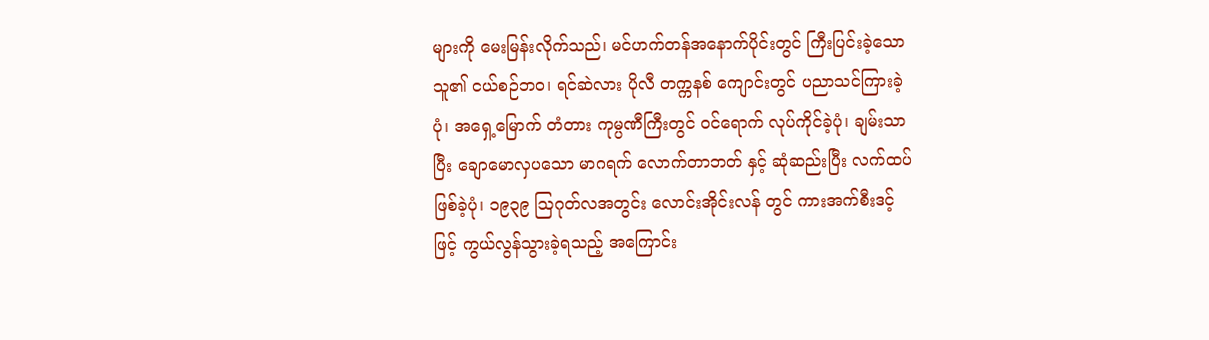များကို မေးမြန်းလိုက်သည်၊ မင်ဟက်တန်အနောက်ပိုင်းတွင် ကြီးပြင်းခဲ့သော သူ၏ ငယ်စဉ်ဘဝ၊ ရင်ဆဲလား ပိုလီ တက္ကနစ် ကျောင်းတွင် ပညာသင်ကြားခဲ့ပုံ၊ အရှေ့မြောက် တံတား ကုမ္ပဏီကြီးတွင် ဝင်ရောက် လုပ်ကိုင်ခဲ့ပုံ၊ ချမ်းသာပြီး ချောမောလှပသော မာဂရက် လောက်တာဘတ် နှင့် ဆုံဆည်းပြီး လက်ထပ်ဖြစ်ခဲ့ပုံ၊ ၁၉၃၉ ဩဂုတ်လအတွင်း လောင်းအိုင်းလန် တွင် ကားအက်စီးဒင့် ဖြင့် ကွယ်လွန်သွားခဲ့ရသည့် အကြောင်း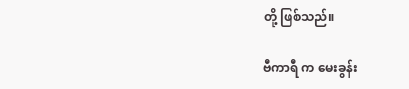တို့ ဖြစ်သည်။

ဗီကာရီ က မေးခွန်း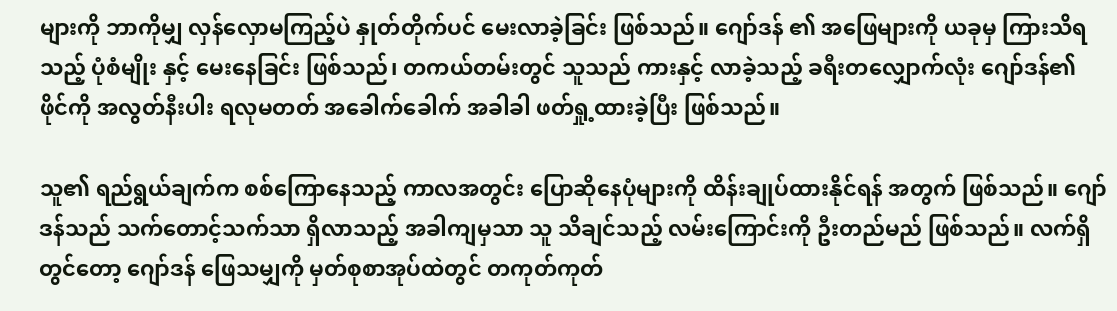များကို ဘာကိုမျှ လှန်လှောမကြည့်ပဲ နှုတ်တိုက်ပင် မေးလာခဲ့ခြင်း ဖြစ်သည်။ ဂျော်ဒန် ၏ အဖြေများကို ယခုမှ ကြားသိရသည့် ပုံစံမျိုး နှင့် မေးနေခြင်း ဖြစ်သည်၊ တကယ်တမ်းတွင် သူသည် ကားနှင့် လာခဲ့သည့် ခရီးတလျှောက်လုံး ဂျော်ဒန်၏ ဖိုင်ကို အလွတ်နီးပါး ရလုမတတ် အခေါက်ခေါက် အခါခါ ဖတ်ရှု့ထားခဲ့ပြီး ဖြစ်သည်။

သူ၏ ရည်ရွယ်ချက်က စစ်ကြောနေသည့် ကာလအတွင်း ပြောဆိုနေပုံများကို ထိန်းချုပ်ထားနိုင်ရန် အတွက် ဖြစ်သည်။ ဂျော်ဒန်သည် သက်တောင့်သက်သာ ရှိလာသည့် အခါကျမှသာ သူ သိချင်သည့် လမ်းကြောင်းကို ဦးတည်မည် ဖြစ်သည်။ လက်ရှိတွင်တော့ ဂျော်ဒန် ဖြေသမျှကို မှတ်စုစာအုပ်ထဲတွင် တကုတ်ကုတ်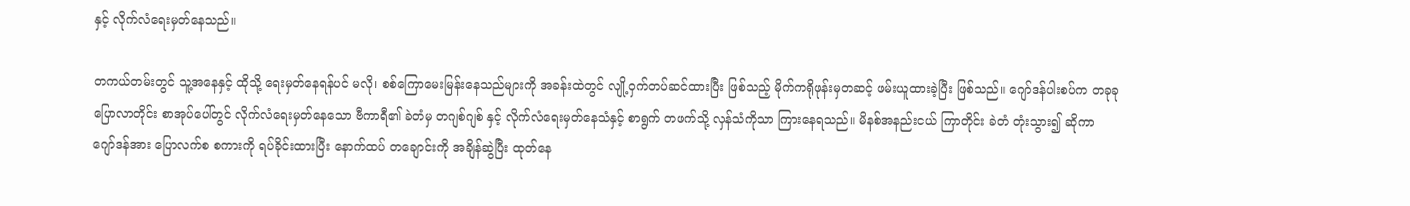နှင့် လိုက်လံရေးမှတ်နေသည်။

တကယ်တမ်းတွင် သူ့အနေနှင့် ထိုသို့ ရေးမှတ်နေရန်ပင် မလို၊ စစ်ကြောမေးမြန်းနေသည်များကို အခန်းထဲတွင် လျို့ဝှက်တပ်ဆင်ထားပြီး ဖြစ်သည့် မိုက်ကရိုဖုန်းမှတဆင့် ဖမ်းယူထားခဲ့ပြီး ဖြစ်သည်။ ဂျော်ဒန်ပါးစပ်က တခုခု ပြောလာတိုင်း စာအုပ်ပေါ်တွင် လိုက်လံရေးမှတ်နေသော ဗီကာရီ၏ ခဲတံမှ တဂျစ်ဂျစ် နှင့် လိုက်လံရေးမှတ်နေသံနှင့် စာရွက် တဖက်သို့ လှန်သံကိုသာ ကြားနေရသည်။ မိနစ်အနည်းငယ် ကြာတိုင်း ခဲတံ တုံးသွား၍ ဆိုကာ ဂျော်ဒန်အား ပြောလက်စ စကားကို ရပ်ခိုင်းထားပြီး နောက်ထပ် တချောင်းကို အချိန်ဆွဲပြီး ထုတ်နေ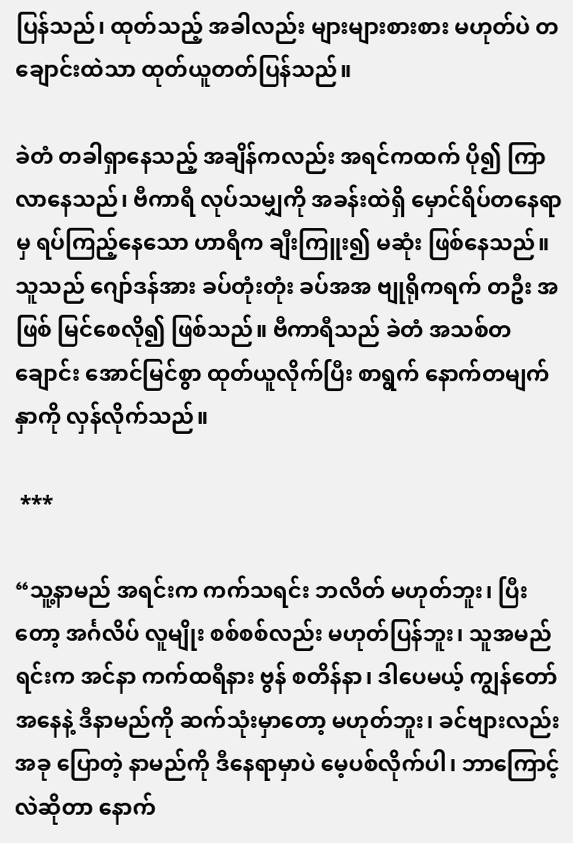ပြန်သည်၊ ထုတ်သည့် အခါလည်း များများစားစား မဟုတ်ပဲ တချောင်းထဲသာ ထုတ်ယူတတ်ပြန်သည်။

ခဲတံ တခါရှာနေသည့် အချိန်ကလည်း အရင်ကထက် ပို၍ ကြာလာနေသည်၊ ဗီကာရီ လုပ်သမျှကို အခန်းထဲရှိ မှောင်ရိပ်တနေရာမှ ရပ်ကြည့်နေသော ဟာရီက ချီးကြူး၍ မဆုံး ဖြစ်နေသည်။ သူသည် ဂျော်ဒန်အား ခပ်တုံးတုံး ခပ်အအ ဗျုရိုကရက် တဦး အဖြစ် မြင်စေလို၍ ဖြစ်သည်။ ဗီကာရီသည် ခဲတံ အသစ်တချောင်း အောင်မြင်စွာ ထုတ်ယူလိုက်ပြီး စာရွက် နောက်တမျက်နှာကို လှန်လိုက်သည်။

 ***

“သူ့နာမည် အရင်းက ကက်သရင်း ဘလိတ် မဟုတ်ဘူး၊ ပြီးတော့ အင်္ဂလိပ် လူမျိုး စစ်စစ်လည်း မဟုတ်ပြန်ဘူး၊ သူအမည်ရင်းက အင်နာ ကက်ထရီနား ဗွန် စတိန်နာ၊ ဒါပေမယ့် ကျွန်တော် အနေနဲ့ ဒီနာမည်ကို ဆက်သုံးမှာတော့ မဟုတ်ဘူး၊ ခင်ဗျားလည်း အခု ပြောတဲ့ နာမည်ကို ဒီနေရာမှာပဲ မေ့ပစ်လိုက်ပါ၊ ဘာကြောင့် လဲဆိုတာ နောက်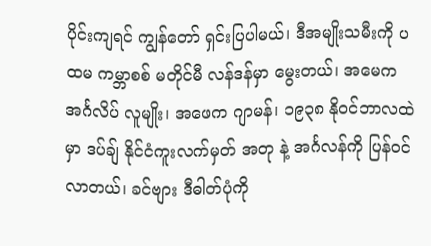ပိုင်းကျရင် ကျွန်တော် ရှင်းပြပါမယ်၊ ဒီအမျိုးသမီးကို ပထမ ကမ္ဘာစစ် မတိုင်မီ လန်ဒန်မှာ မွေးတယ်၊ အမေက အင်္ဂလိပ် လူမျိုး၊ အဖေက ဂျာမန်၊ ၁၉၃၈ နိုဝင်ဘာလထဲမှာ ဒပ်ချ် နိုင်ငံကူးလက်မှတ် အတု နဲ့ အင်္ဂလန်ကို ပြန်ဝင်လာတယ်၊ ခင်ဗျား ဒီဓါတ်ပုံကို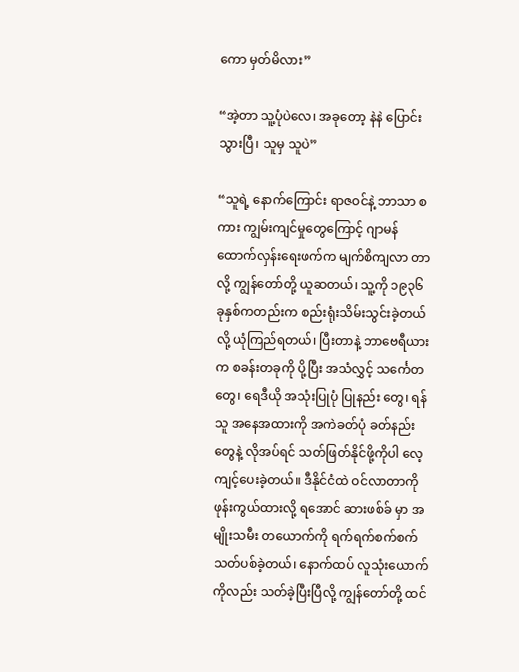ကော မှတ်မိလား”

“အဲ့တာ သူ့ပုံပဲလေ၊ အခုတော့ နဲနဲ ပြောင်းသွားပြီ၊ သူမှ သူပဲ”

“သူရဲ့ နောက်ကြောင်း ရာဇဝင်နဲ့ ဘာသာ စကား ကျွမ်းကျင်မှုတွေကြောင့် ဂျာမန်ထောက်လှန်းရေးဖက်က မျက်စိကျလာ တာ လို့ ကျွန်တော်တို့ ယူဆတယ်၊ သူ့ကို ၁၉၃၆ ခုနှစ်ကတည်းက စည်းရုံးသိမ်းသွင်းခဲ့တယ်လို့ ယုံကြည်ရတယ်၊ ပြီးတာနဲ့ ဘာဗေရီယားက စခန်းတခုကို ပို့ပြီး အသံလွှင့် သင်္ကေတ တွေ၊ ရေဒီယို အသုံးပြုပုံ ပြုနည်း တွေ၊ ရန်သူ အနေအထားကို အကဲခတ်ပုံ ခတ်နည်း တွေနဲ့ လိုအပ်ရင် သတ်ဖြတ်နိုင်ဖို့ကိုပါ လေ့ကျင့်ပေးခဲ့တယ်။ ဒီနိုင်ငံထဲ ဝင်လာတာကို ဖုန်းကွယ်ထားလို့ ရအောင် ဆားဖစ်ခ် မှာ အမျိုးသမီး တယောက်ကို ရက်ရက်စက်စက် သတ်ပစ်ခဲ့တယ်၊ နောက်ထပ် လူသုံးယောက်ကိုလည်း သတ်ခဲ့ပြီးပြီလို့ ကျွန်တော်တို့ ထင်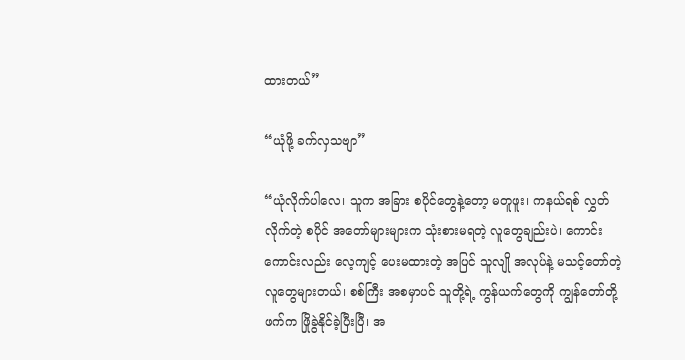ထားတယ်”

“ယုံဖို့ ခက်လှသဗျာ”

“ယုံလိုက်ပါလေ၊ သူက အခြား စပိုင်တွေနဲ့တော့ မတူဖူး၊ ကနယ်ရစ် လွှတ်လိုက်တဲ့ စပိုင် အတော်များများက သုံးစားမရတဲ့ လူတွေချည်းပဲ၊ ကောင်းကောင်းလည်း လေ့ကျင့် ပေးမထားတဲ့ အပြင် သူလျို အလုပ်နဲ့ မသင့်တော်တဲ့ လူတွေများတယ်၊ စစ်ကြီး အစမှာပင် သူတို့ရဲ့ ကွန်ယက်တွေကို ကျွန်တော်တို့ဖက်က ဖြိုခွဲနိုင်ခဲ့ပြီးပြီ၊ အ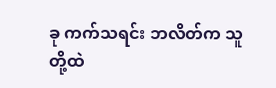ခု ကက်သရင်း ဘလိတ်က သူတို့ထဲ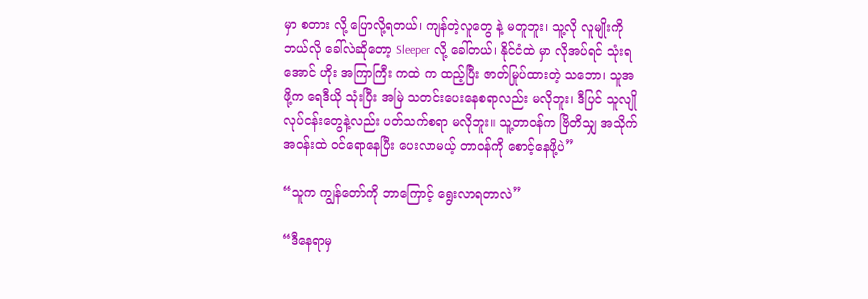မှာ စတား လို့ ပြောလို့ရတယ်၊ ကျန်တဲ့လူတွေ နဲ့ မတူဘူး၊ သူ့လို လူမျိုးကို ဘယ်လို ခေါ်လဲဆိုတော့ Sleeper လို့ ခေါ်တယ်၊ နိုင်ငံထဲ မှာ လိုအပ်ရင် သုံးရအောင် ဟိုး အကြာကြီး ကထဲ က ထည့်ပြီး ဇာတ်မြုပ်ထားတဲ့ သဘော၊ သူအဖို့က ရေဒီယို သုံးပြီး အမြဲ သတင်းပေးနေစရာလည်း မလိုဘူး၊ ဒီပြင် သူလျို လုပ်ငန်းတွေနဲ့လည်း ပတ်သက်စရာ မလိုဘူး။ သူ့တာဝန်က ဗြိတိသျှ အသိုက်အဝန်းထဲ ဝင်ရောနေပြီး ပေးလာမယ့် တာဝန်ကို စောင့်နေဖို့ပဲ”

“သူက ကျွန်တော်ကို ဘာကြောင့် ရွေးလာရတာလဲ”

“ဒီနေရာမှ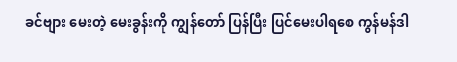ခင်ဗျား မေးတဲ့ မေးခွန်းကို ကျွန်တော် ပြန်ပြီး ပြင်မေးပါရစေ ကွန်မန်ဒါ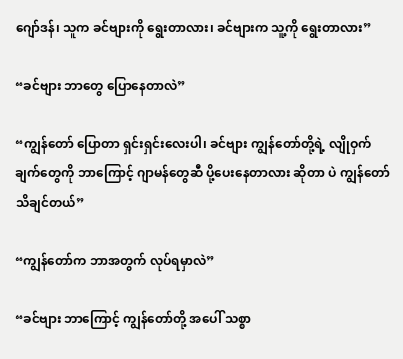ဂျော်ဒန်၊ သူက ခင်ဗျားကို ရွေးတာလား၊ ခင်ဗျားက သူ့ကို ရွေးတာလား”

“ခင်ဗျား ဘာတွေ ပြောနေတာလဲ”

“ကျွန်တော် ပြောတာ ရှင်းရှင်းလေးပါ၊ ခင်ဗျား ကျွန်တော်တို့ရဲ့ လျိုဝှက်ချက်တွေကို ဘာကြောင့် ဂျာမန်တွေဆီ ပို့ပေးနေတာလား ဆိုတာ ပဲ ကျွန်တော် သိချင်တယ်”

“ကျွန်တော်က ဘာအတွက် လုပ်ရမှာလဲ”

“ခင်ဗျား ဘာကြောင့် ကျွန်တော်တို့ အပေါ် သစ္စာ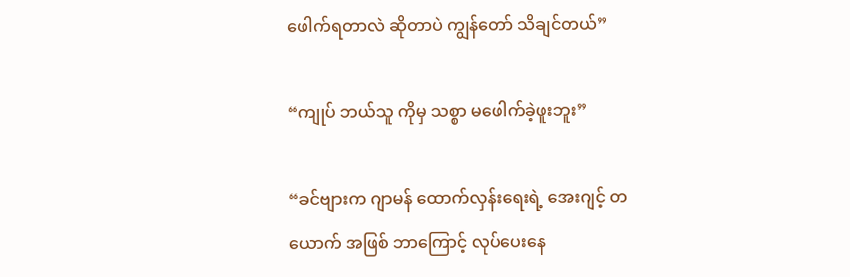ဖေါက်ရတာလဲ ဆိုတာပဲ ကျွန်တော် သိချင်တယ်”

“ကျုပ် ဘယ်သူ ကိုမှ သစ္စာ မဖေါက်ခဲ့ဖူးဘူး”

“ခင်ဗျားက ဂျာမန် ထောက်လှန်းရေးရဲ့ အေးဂျင့် တယောက် အဖြစ် ဘာကြောင့် လုပ်ပေးနေ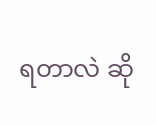ရတာလဲ ဆို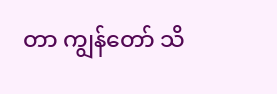တာ ကျွန်တော် သိ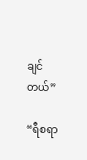ချင်တယ်”

“ရီစရာ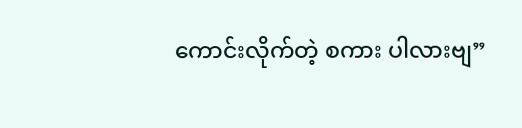ကောင်းလိုက်တဲ့ စကား ပါလားဗျ”